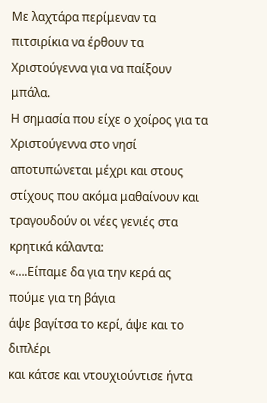Με λαχτάρα περίμεναν τα πιτσιρίκια να έρθουν τα Χριστούγεννα για να παίξουν μπάλα.
Η σημασία που είχε ο χοίρος για τα Χριστούγεννα στο νησί αποτυπώνεται μέχρι και στους στίχους που ακόμα μαθαίνουν και τραγουδούν οι νέες γενιές στα κρητικά κάλαντα:
«….Είπαμε δα για την κερά ας πούμε για τη βάγια
άψε βαγίτσα το κερί, άψε και το διπλέρι
και κάτσε και ντουχιούντισε ήντα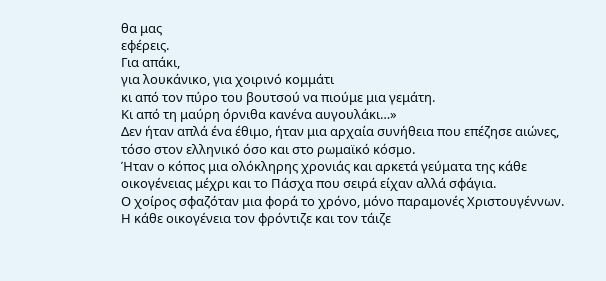θα μας
εφέρεις.
Για απάκι,
για λουκάνικο, για χοιρινό κομμάτι
κι από τον πύρο του βουτσού να πιούμε μια γεμάτη.
Κι από τη μαύρη όρνιθα κανένα αυγουλάκι…»
Δεν ήταν απλά ένα έθιμο, ήταν μια αρχαία συνήθεια που επέζησε αιώνες, τόσο στον ελληνικό όσο και στο ρωμαϊκό κόσμο.
Ήταν ο κόπος μια ολόκληρης χρονιάς και αρκετά γεύματα της κάθε οικογένειας μέχρι και το Πάσχα που σειρά είχαν αλλά σφάγια.
Ο χοίρος σφαζόταν μια φορά το χρόνο, μόνο παραμονές Χριστουγέννων. Η κάθε οικογένεια τον φρόντιζε και τον τάιζε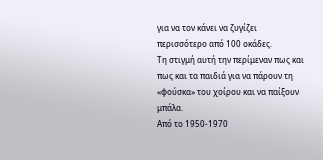για να τον κάνει να ζυγίζει περισσότερο από 100 οκάδες.
Τη στιγμή αυτή την περίμεναν πως και πως και τα παιδιά για να πάρουν τη «φούσκα» του χοίρου και να παίξουν μπάλα.
Από το 1950-1970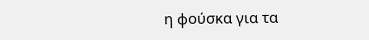η φούσκα για τα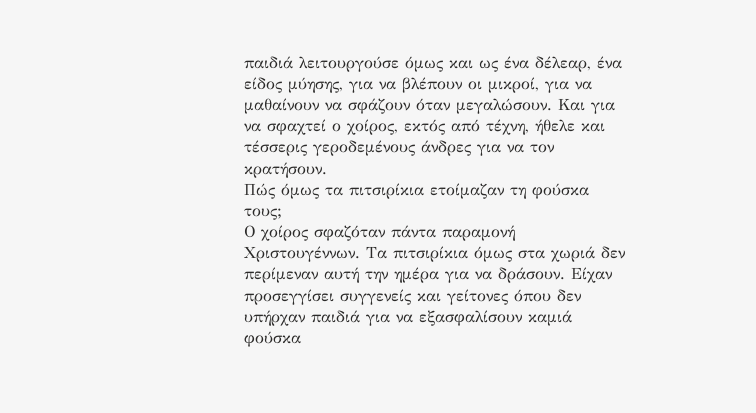παιδιά λειτουργούσε όμως και ως ένα δέλεαρ, ένα είδος μύησης, για να βλέπουν οι μικροί, για να μαθαίνουν να σφάζουν όταν μεγαλώσουν. Και για να σφαχτεί ο χοίρος, εκτός από τέχνη, ήθελε και τέσσερις γεροδεμένους άνδρες για να τον κρατήσουν.
Πώς όμως τα πιτσιρίκια ετοίμαζαν τη φούσκα τους;
Ο χοίρος σφαζόταν πάντα παραμονή Χριστουγέννων. Τα πιτσιρίκια όμως στα χωριά δεν περίμεναν αυτή την ημέρα για να δράσουν. Είχαν προσεγγίσει συγγενείς και γείτονες όπου δεν υπήρχαν παιδιά για να εξασφαλίσουν καμιά φούσκα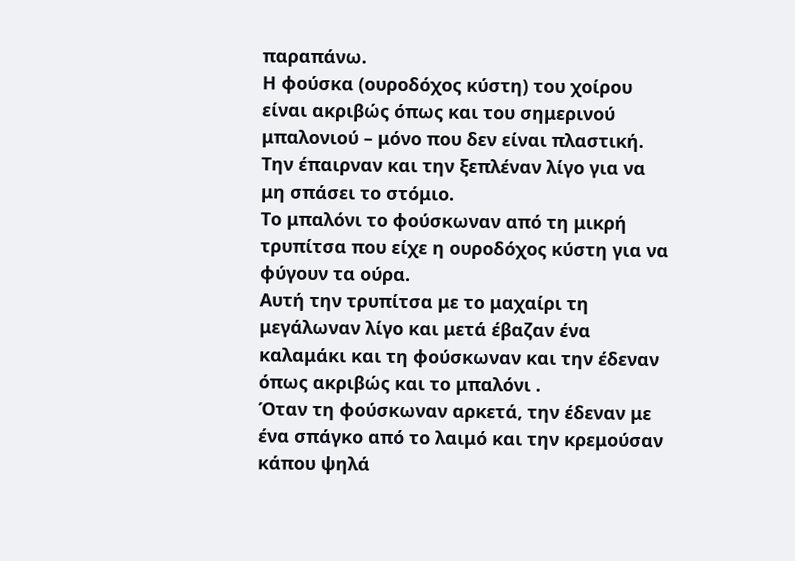παραπάνω.
Η φούσκα (ουροδόχος κύστη) του χοίρου είναι ακριβώς όπως και του σημερινού μπαλονιού – μόνο που δεν είναι πλαστική.
Την έπαιρναν και την ξεπλέναν λίγο για να μη σπάσει το στόμιο.
Το μπαλόνι το φούσκωναν από τη μικρή τρυπίτσα που είχε η ουροδόχος κύστη για να φύγουν τα ούρα.
Αυτή την τρυπίτσα με το μαχαίρι τη μεγάλωναν λίγο και μετά έβαζαν ένα καλαμάκι και τη φούσκωναν και την έδεναν όπως ακριβώς και το μπαλόνι .
Όταν τη φούσκωναν αρκετά, την έδεναν με ένα σπάγκο από το λαιμό και την κρεμούσαν κάπου ψηλά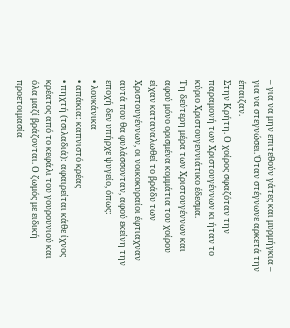– για να μην επιτεθούν γάτες και μυρμήγκια – για να στεγνώσει. Όταν στέγνωνε αρκετά την έπαιζαν.
Στην Κρήτη. Ο χοίρος σφαζόταν την παραμονή των Χριστουγέννων κι ήταν το κύριο Χριστουγεννιάτικο έδεσμα.
Τη δεύτερη μέρα των Χριστουγέννων και αφού μόνο ορισμένα κομμάτια του χοίρου είχαν καταναλωθεί το βράδυ των Χριστουγέννων, οι νοικοκυραίοι έφτιαχναν αυτά που θα φυλάσσονταν, αφού εκείνη την εποχή δεν υπήρχε ψυγείο, όπως:
• λουκάνικα
• απάκια: καπνιστό κρέας
• πηχτή (τσιλαδιά): αφαιρείται κάθε ίχνος κρέατος από το κεφάλι του γουρουνιού και όλα μαζί βράζονται. Ο ζωμός με ειδική προετοιμασία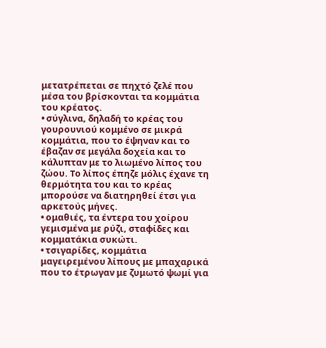μετατρέπεται σε πηχτό ζελέ που μέσα του βρίσκονται τα κομμάτια του κρέατος.
• σύγλινα, δηλαδή το κρέας του γουρουνιού κομμένο σε μικρά κομμάτια, που το έψηναν και το έβαζαν σε μεγάλα δοχεία και το κάλυπταν με το λιωμένο λίπος του ζώου. Το λίπος έπηζε μόλις έχανε τη θερμότητα του και το κρέας μπορούσε να διατηρηθεί έτσι για αρκετούς μήνες.
• ομαθιές, τα έντερα του χοίρου γεμισμένα με ρύζι, σταφίδες και κομματάκια συκώτι.
• τσιγαρίδες, κομμάτια μαγειρεμένου λίπους με μπαχαρικά που το έτρωγαν με ζυμωτό ψωμί για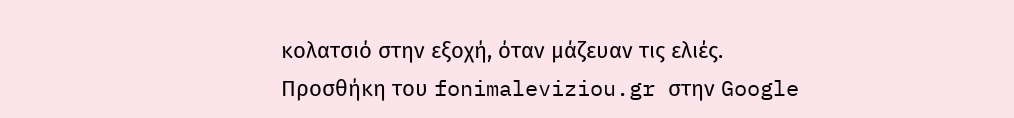κολατσιό στην εξοχή, όταν μάζευαν τις ελιές.
Προσθήκη του fonimaleviziou.gr στην Google